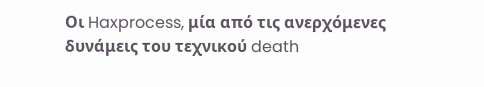Οι Haxprocess, μία από τις ανερχόμενες δυνάμεις του τεχνικού death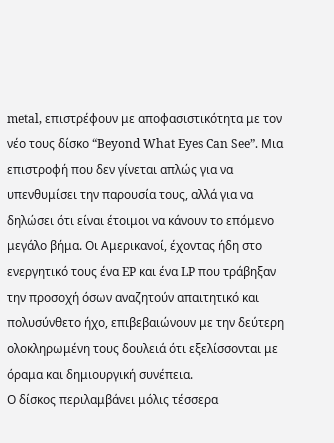metal, επιστρέφουν με αποφασιστικότητα με τον νέο τους δίσκο “Beyond What Eyes Can See”. Μια επιστροφή που δεν γίνεται απλώς για να υπενθυμίσει την παρουσία τους, αλλά για να δηλώσει ότι είναι έτοιμοι να κάνουν το επόμενο μεγάλο βήμα. Οι Αμερικανοί, έχοντας ήδη στο ενεργητικό τους ένα EP και ένα LP που τράβηξαν την προσοχή όσων αναζητούν απαιτητικό και πολυσύνθετο ήχο, επιβεβαιώνουν με την δεύτερη ολοκληρωμένη τους δουλειά ότι εξελίσσονται με όραμα και δημιουργική συνέπεια.
Ο δίσκος περιλαμβάνει μόλις τέσσερα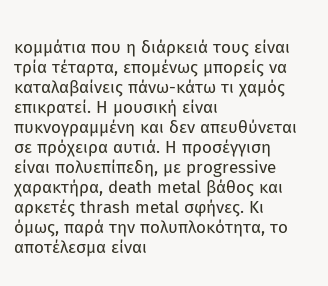κομμάτια που η διάρκειά τους είναι τρία τέταρτα, επομένως μπορείς να καταλαβαίνεις πάνω-κάτω τι χαμός επικρατεί. Η μουσική είναι πυκνογραμμένη και δεν απευθύνεται σε πρόχειρα αυτιά. Η προσέγγιση είναι πολυεπίπεδη, με progressive χαρακτήρα, death metal βάθος και αρκετές thrash metal σφήνες. Κι όμως, παρά την πολυπλοκότητα, το αποτέλεσμα είναι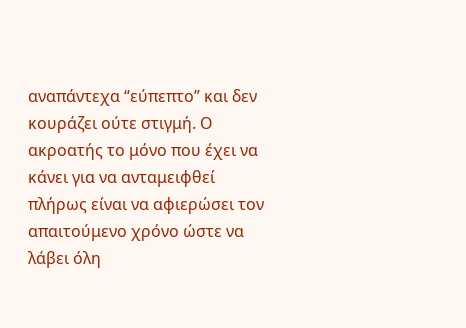αναπάντεχα “εύπεπτο” και δεν κουράζει ούτε στιγμή. Ο ακροατής το μόνο που έχει να κάνει για να ανταμειφθεί πλήρως είναι να αφιερώσει τον απαιτούμενο χρόνο ώστε να λάβει όλη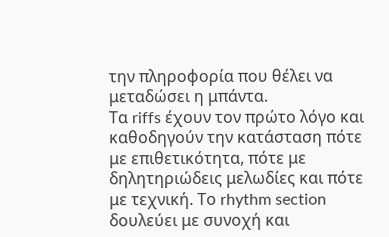την πληροφορία που θέλει να μεταδώσει η μπάντα.
Τα riffs έχουν τον πρώτο λόγο και καθοδηγούν την κατάσταση πότε με επιθετικότητα, πότε με δηλητηριώδεις μελωδίες και πότε με τεχνική. Το rhythm section δουλεύει με συνοχή και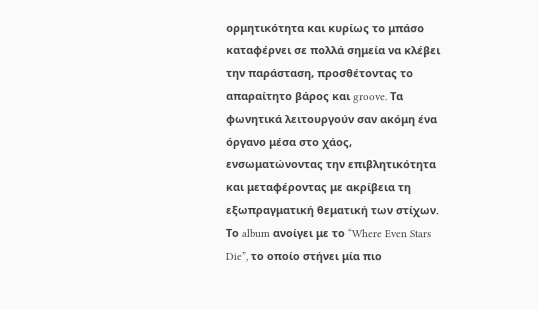ορμητικότητα και κυρίως το μπάσο καταφέρνει σε πολλά σημεία να κλέβει την παράσταση, προσθέτοντας το απαραίτητο βάρος και groove. Τα φωνητικά λειτουργούν σαν ακόμη ένα όργανο μέσα στο χάος, ενσωματώνοντας την επιβλητικότητα και μεταφέροντας με ακρίβεια τη εξωπραγματική θεματική των στίχων.
Το album ανοίγει με το “Where Even Stars Die”, το οποίο στήνει μία πιο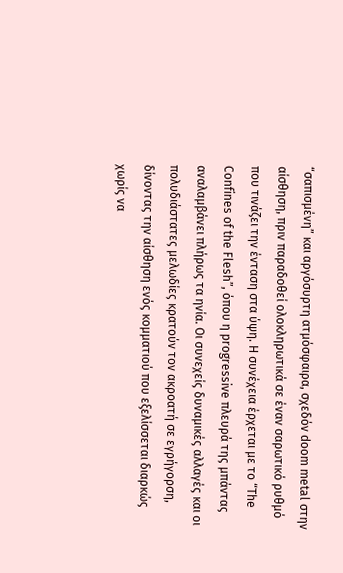“σαπισμένη” και αργόσυρτη ατμόσφαιρα, σχεδόν doom metal στην αίσθηση, πριν παραδοθεί ολοκληρωτικά σε έναν σαρωτικό ρυθμό που τινάζει την ένταση στα ύψη. Η συνέχεια έρχεται με το “The Confines of the Flesh”, όπου η progressive πλευρά της μπάντας αναλαμβάνει πλήρως τα ηνία. Οι συνεχείς δυναμικές αλλαγές και οι πολυδιάστατες μελωδίες κρατούν τον ακροατή σε εγρήγορση, δίνοντας την αίσθηση ενός κομματιού που εξελίσσεται διαρκώς χωρίς να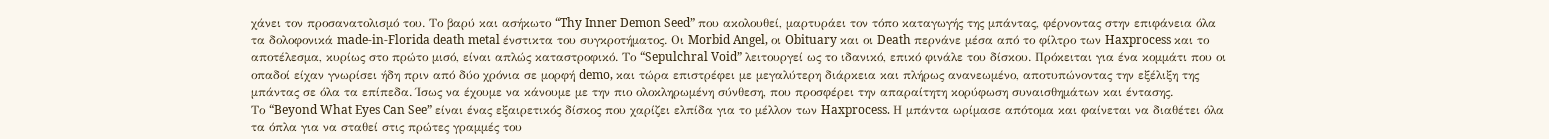χάνει τον προσανατολισμό του. Το βαρύ και ασήκωτο “Thy Inner Demon Seed” που ακολουθεί, μαρτυράει τον τόπο καταγωγής της μπάντας, φέρνοντας στην επιφάνεια όλα τα δολοφονικά made-in-Florida death metal ένστικτα του συγκροτήματος. Οι Morbid Angel, οι Obituary και οι Death περνάνε μέσα από το φίλτρο των Haxprocess και το αποτέλεσμα, κυρίως στο πρώτο μισό, είναι απλώς καταστροφικό. Το “Sepulchral Void” λειτουργεί ως το ιδανικό, επικό φινάλε του δίσκου. Πρόκειται για ένα κομμάτι που οι οπαδοί είχαν γνωρίσει ήδη πριν από δύο χρόνια σε μορφή demo, και τώρα επιστρέφει με μεγαλύτερη διάρκεια και πλήρως ανανεωμένο, αποτυπώνοντας την εξέλιξη της μπάντας σε όλα τα επίπεδα. Ίσως να έχουμε να κάνουμε με την πιο ολοκληρωμένη σύνθεση, που προσφέρει την απαραίτητη κορύφωση συναισθημάτων και έντασης.
Το “Beyond What Eyes Can See” είναι ένας εξαιρετικός δίσκος που χαρίζει ελπίδα για το μέλλον των Haxprocess. Η μπάντα ωρίμασε απότομα και φαίνεται να διαθέτει όλα τα όπλα για να σταθεί στις πρώτες γραμμές του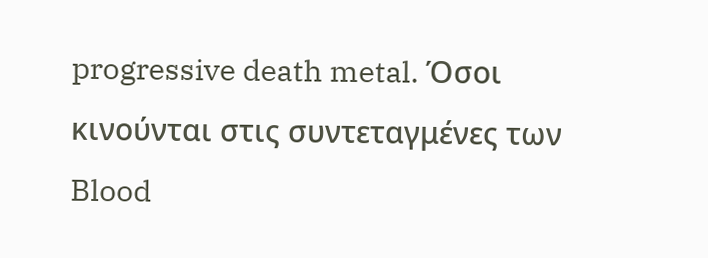progressive death metal. Όσοι κινούνται στις συντεταγμένες των Blood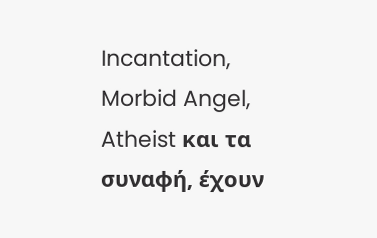Incantation, Morbid Angel, Atheist και τα συναφή, έχουν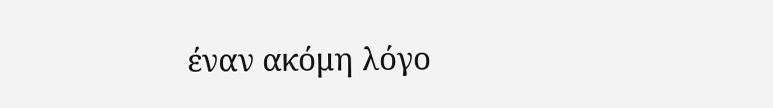έναν ακόμη λόγο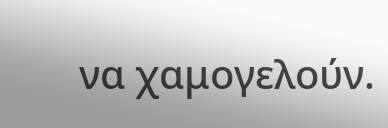να χαμογελούν.